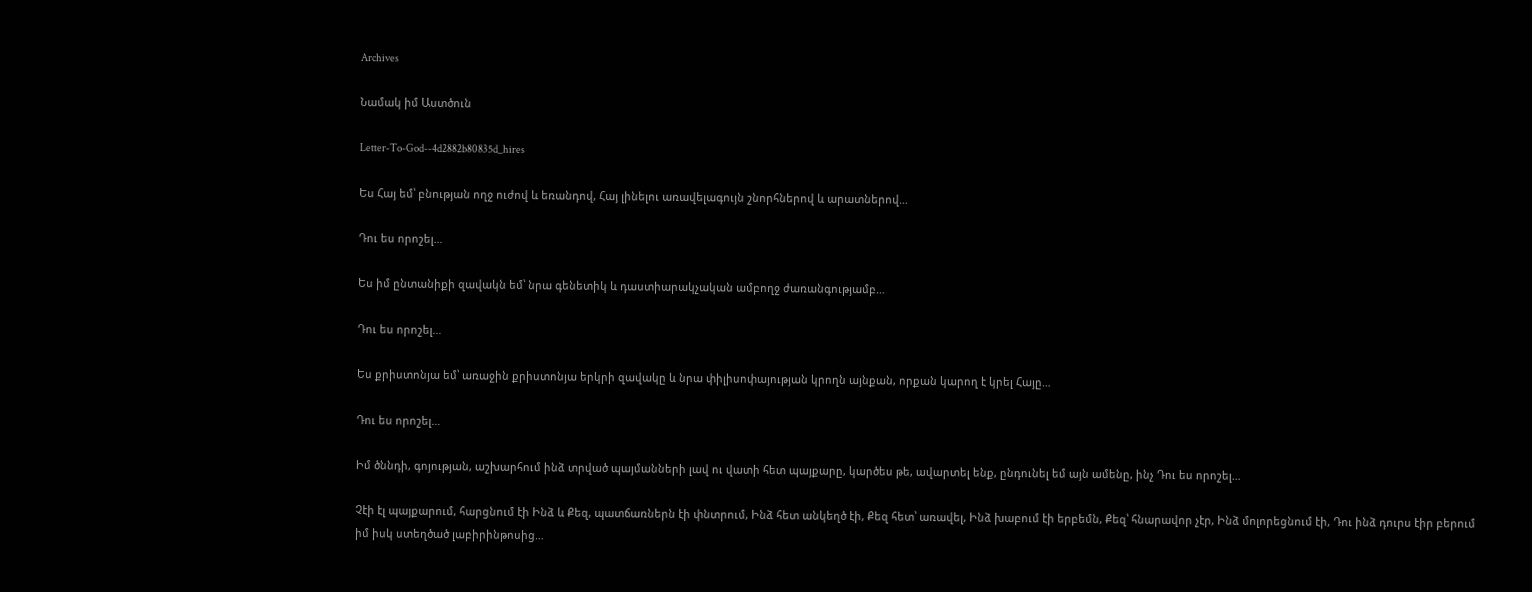Archives

Նամակ իմ Աստծուն

Letter-To-God--4d2882b80835d_hires

Ես Հայ եմ՝ բնության ողջ ուժով և եռանդով, Հայ լինելու առավելագույն շնորհներով և արատներով…

Դու ես որոշել…

Ես իմ ընտանիքի զավակն եմ՝ նրա գենետիկ և դաստիարակչական ամբողջ ժառանգությամբ…

Դու ես որոշել…

Ես քրիստոնյա եմ՝ առաջին քրիստոնյա երկրի զավակը և նրա փիլիսոփայության կրողն այնքան, որքան կարող է կրել Հայը…

Դու ես որոշել…

Իմ ծննդի, գոյության, աշխարհում ինձ տրված պայմանների լավ ու վատի հետ պայքարը, կարծես թե, ավարտել ենք, ընդունել եմ այն ամենը, ինչ Դու ես որոշել…

Չէի էլ պայքարում, հարցնում էի Ինձ և Քեզ, պատճառներն էի փնտրում, Ինձ հետ անկեղծ էի, Քեզ հետ՝ առավել, Ինձ խաբում էի երբեմն, Քեզ՝ հնարավոր չէր, Ինձ մոլորեցնում էի, Դու ինձ դուրս էիր բերում իմ իսկ ստեղծած լաբիրինթոսից…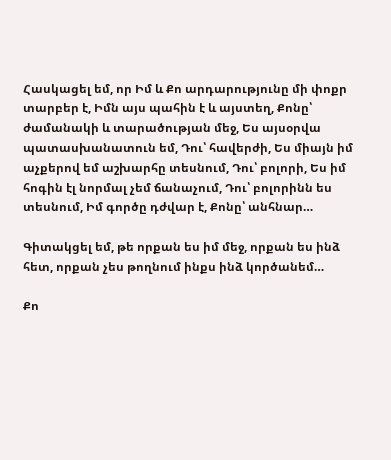Հասկացել եմ, որ Իմ և Քո արդարությունը մի փոքր տարբեր է, Իմն այս պահին է և այստեղ, Քոնը՝ ժամանակի և տարածության մեջ, Ես այսօրվա պատասխանատուն եմ, Դու՝ հավերժի, Ես միայն իմ աչքերով եմ աշխարհը տեսնում, Դու՝ բոլորի, Ես իմ հոգին էլ նորմալ չեմ ճանաչում, Դու՝ բոլորինն ես տեսնում, Իմ գործը դժվար է, Քոնը՝ անհնար…

Գիտակցել եմ, թե որքան ես իմ մեջ, որքան ես ինձ հետ, որքան չես թողնում ինքս ինձ կործանեմ…

Քո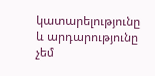կատարելությունը և արդարությունը չեմ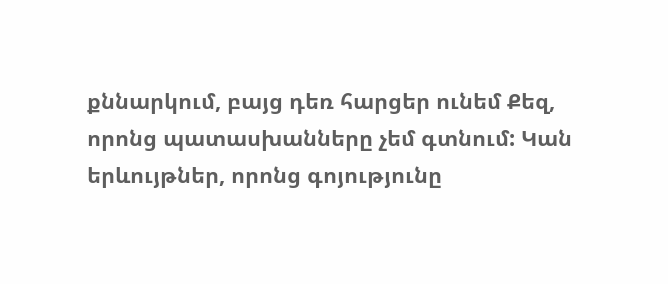քննարկում, բայց դեռ հարցեր ունեմ Քեզ, որոնց պատասխանները չեմ գտնում: Կան երևույթներ, որոնց գոյությունը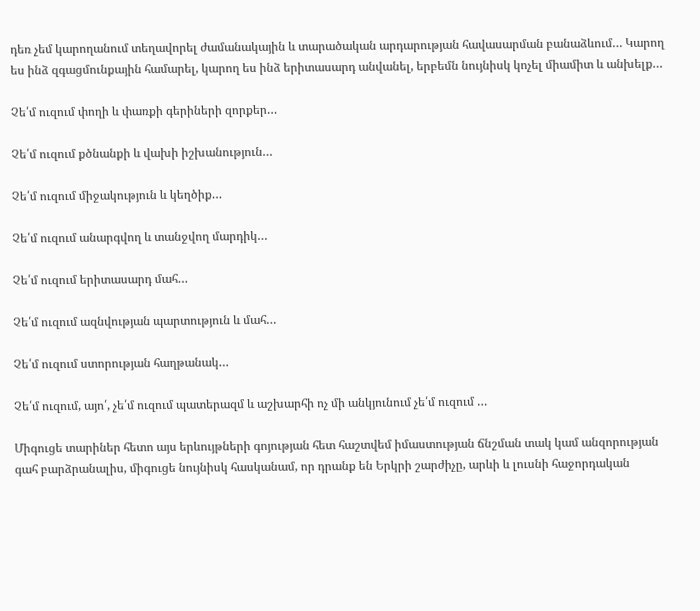դեռ չեմ կարողանում տեղավորել ժամանակային և տարածական արդարության հավասարման բանաձևում… Կարող ես ինձ զգացմունքային համարել, կարող ես ինձ երիտասարդ անվանել, երբեմն նույնիսկ կոչել միամիտ և անխելք…

Չե՛մ ուզում փողի և փառքի գերիների զորքեր…

Չե՛մ ուզում քծնանքի և վախի իշխանություն…

Չե՛մ ուզում միջակություն և կեղծիք…

Չե՛մ ուզում անարգվող և տանջվող մարդիկ…

Չե՛մ ուզում երիտասարդ մահ…

Չե՛մ ուզում ազնվության պարտություն և մահ…

Չե՛մ ուզում ստորության հաղթանակ…

Չե՛մ ուզում, այո՛, չե՛մ ուզում պատերազմ և աշխարհի ոչ մի անկյունում չե՛մ ուզում …

Միգուցե տարիներ հետո այս երևույթների գոյության հետ հաշտվեմ իմաստության ճնշման տակ կամ անզորության գահ բարձրանալիս, միգուցե նույնիսկ հասկանամ, որ դրանք են Երկրի շարժիչը, արևի և լուսնի հաջորդական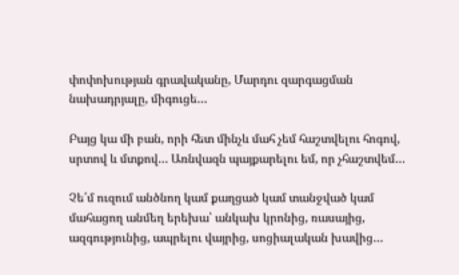փոփոխության գրավականը, Մարդու զարգացման նախադրյալը, միգուցե…

Բայց կա մի բան, որի հետ մինչև մահ չեմ հաշտվելու հոգով, սրտով և մտքով… Առնվազն պայքարելու եմ, որ չհաշտվեմ…

Չե՛մ ուզում անծնող կամ քաղցած կամ տանջված կամ մահացող անմեղ երեխա՝ անկախ կրոնից, ռասայից, ազգությունից, ապրելու վայրից, սոցիալական խավից…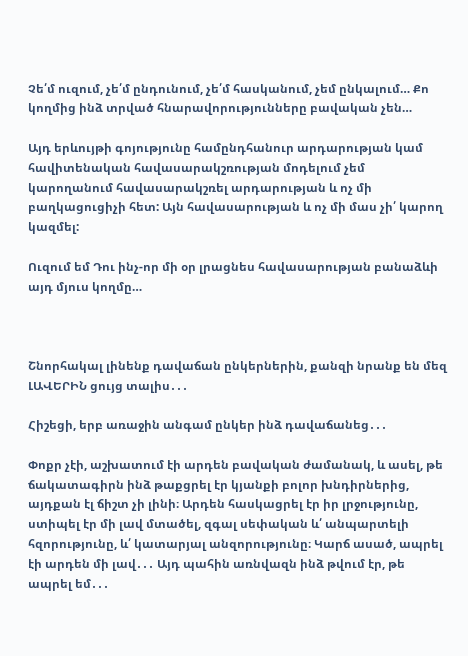Չե՛մ ուզում, չե՛մ ընդունում, չե՛մ հասկանում, չեմ ընկալում… Քո կողմից ինձ տրված հնարավորությունները բավական չեն…

Այդ երևույթի գոյությունը համընդհանուր արդարության կամ հավիտենական հավասարակշռության մոդելում չեմ կարողանում հավասարակշռել արդարության և ոչ մի բաղկացուցիչի հետ: Այն հավասարության և ոչ մի մաս չի՛ կարող կազմել:

Ուզում եմ Դու ինչ-որ մի օր լրացնես հավասարության բանաձևի այդ մյուս կողմը…



Շնորհակալ լինենք դավաճան ընկերներին, քանզի նրանք են մեզ ԼԱՎԵՐԻՆ ցույց տալիս․․․

Հիշեցի, երբ առաջին անգամ ընկեր ինձ դավաճանեց․․․

Փոքր չէի, աշխատում էի արդեն բավական ժամանակ, և ասել, թե ճակատագիրն ինձ թաքցրել էր կյանքի բոլոր խնդիրներից, այդքան էլ ճիշտ չի լինի։ Արդեն հասկացրել էր իր լրջությունը, ստիպել էր մի լավ մտածել, զգալ սեփական և՛ անպարտելի հզորությունը, և՛ կատարյալ անզորությունը։ Կարճ ասած, ապրել էի արդեն մի լավ․․․ Այդ պահին առնվազն ինձ թվում էր, թե ապրել եմ․․․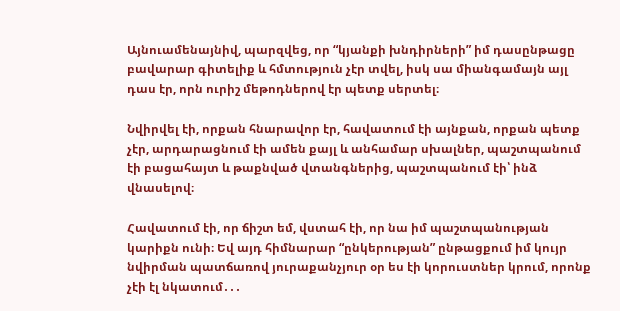Այնուամենայնիվ, պարզվեց, որ “կյանքի խնդիրների” իմ դասընթացը բավարար գիտելիք և հմտություն չէր տվել, իսկ սա միանգամայն այլ դաս էր, որն ուրիշ մեթոդներով էր պետք սերտել։

Նվիրվել էի, որքան հնարավոր էր, հավատում էի այնքան, որքան պետք չէր, արդարացնում էի ամեն քայլ և անհամար սխալներ, պաշտպանում էի բացահայտ և թաքնված վտանգներից, պաշտպանում էի՝ ինձ վնասելով։

Հավատում էի, որ ճիշտ եմ, վստահ էի, որ նա իմ պաշտպանության կարիքն ունի։ Եվ այդ հիմնարար “ընկերության” ընթացքում իմ կույր նվիրման պատճառով յուրաքանչյուր օր ես էի կորուստներ կրում, որոնք չէի էլ նկատում․․․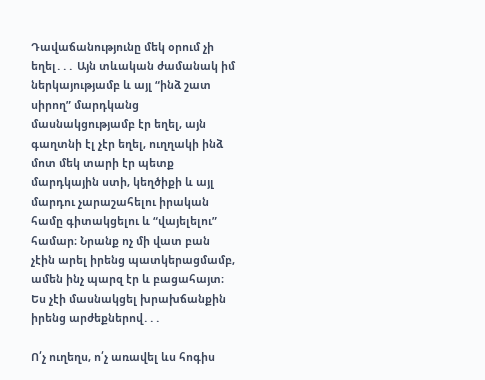Դավաճանությունը մեկ օրում չի եղել․․․ Այն տևական ժամանակ իմ ներկայությամբ և այլ “ինձ շատ սիրող” մարդկանց մասնակցությամբ էր եղել, այն գաղտնի էլ չէր եղել, ուղղակի ինձ մոտ մեկ տարի էր պետք մարդկային ստի, կեղծիքի և այլ մարդու չարաշահելու իրական համը գիտակցելու և “վայելելու” համար։ Նրանք ոչ մի վատ բան չէին արել իրենց պատկերացմամբ, ամեն ինչ պարզ էր և բացահայտ։ Ես չէի մասնակցել խրախճանքին իրենց արժեքներով․․․

Ո՛չ ուղեղս, ո՛չ առավել ևս հոգիս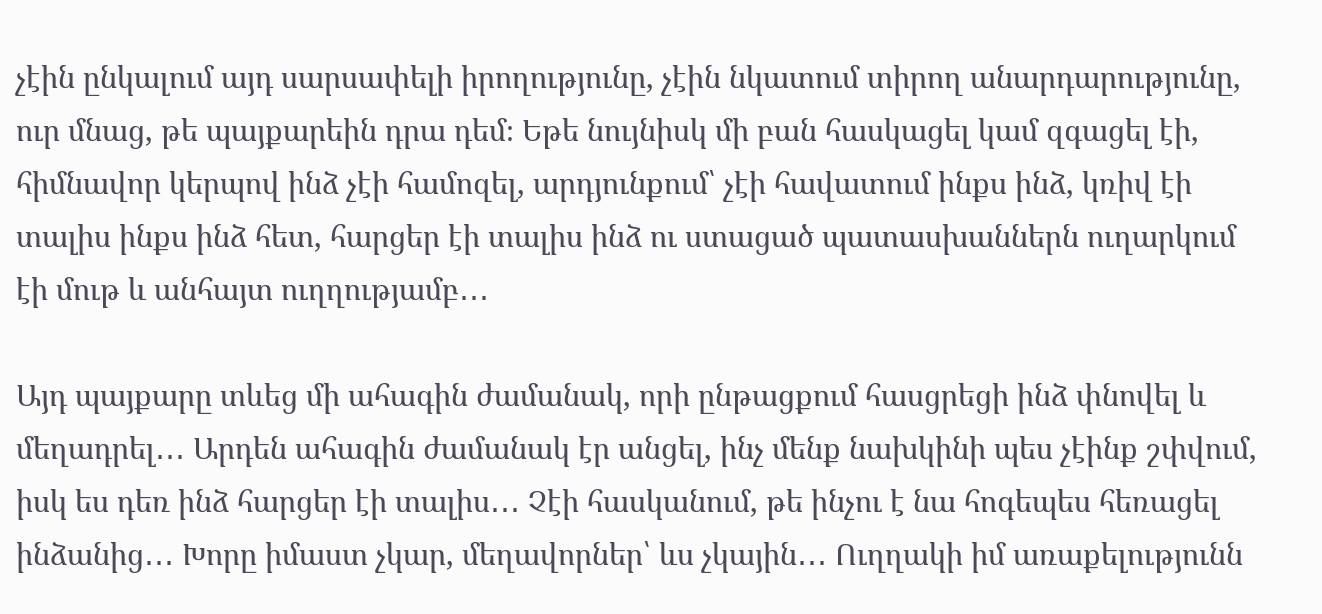չէին ընկալում այդ սարսափելի իրողությունը, չէին նկատում տիրող անարդարությունը, ուր մնաց, թե պայքարեին դրա դեմ։ Եթե նույնիսկ մի բան հասկացել կամ զգացել էի, հիմնավոր կերպով ինձ չէի համոզել, արդյունքում՝ չէի հավատում ինքս ինձ, կռիվ էի տալիս ինքս ինձ հետ, հարցեր էի տալիս ինձ ու ստացած պատասխաններն ուղարկում էի մութ և անհայտ ուղղությամբ․․․

Այդ պայքարը տևեց մի ահագին ժամանակ, որի ընթացքում հասցրեցի ինձ փնովել և մեղադրել․․․ Արդեն ահագին ժամանակ էր անցել, ինչ մենք նախկինի պես չէինք շփվում, իսկ ես դեռ ինձ հարցեր էի տալիս․․․ Չէի հասկանում, թե ինչու է նա հոգեպես հեռացել  ինձանից․․․ Խորը իմաստ չկար, մեղավորներ՝ ևս չկային․․․ Ուղղակի իմ առաքելությունն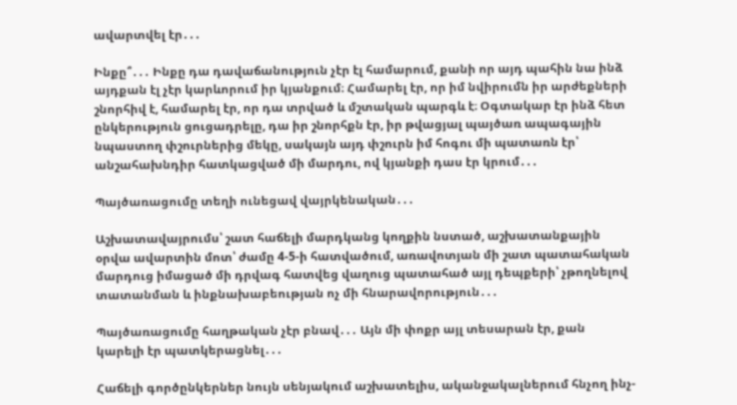ավարտվել էր․․․

Ինքը՞․․․ Ինքը դա դավաճանություն չէր էլ համարում, քանի որ այդ պահին նա ինձ այդքան էլ չէր կարևորում իր կյանքում։ Համարել էր, որ իմ նվիրումն իր արժեքների շնորհիվ է, համարել էր, որ դա տրված և մշտական պարգև է։ Օգտակար էր ինձ հետ ընկերություն ցուցադրելը, դա իր շնորհքն էր, իր թվացյալ պայծառ ապագային նպաստող փշուրներից մեկը, սակայն այդ փշուրն իմ հոգու մի պատառն էր՝ անշահախնդիր հատկացված մի մարդու, ով կյանքի դաս էր կրում․․․

Պայծառացումը տեղի ունեցավ վայրկենական․․․

Աշխատավայրումս՝ շատ հաճելի մարդկանց կողքին նստած, աշխատանքային օրվա ավարտին մոտ՝ ժամը 4-5-ի հատվածում, առավոտյան մի շատ պատահական մարդուց իմացած մի դրվագ հատվեց վաղուց պատահած այլ դեպքերի՝ չթողնելով տատանման և ինքնախաբեության ոչ մի հնարավորություն․․․

Պայծառացումը հաղթական չէր բնավ․․․ Այն մի փոքր այլ տեսարան էր, քան կարելի էր պատկերացնել․․․

Հաճելի գործընկերներ նույն սենյակում աշխատելիս, ականջակալներում հնչող ինչ-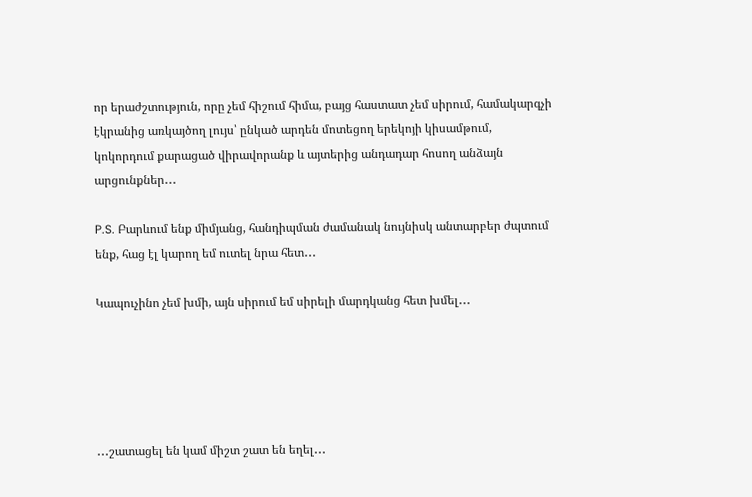որ երաժշտություն, որը չեմ հիշում հիմա, բայց հաստատ չեմ սիրում, համակարգչի էկրանից առկայծող լույս՝ ընկած արդեն մոտեցող երեկոյի կիսամթում, կոկորդում քարացած վիրավորանք և այտերից անդադար հոսող անձայն արցունքներ․․․

P.S. Բարևում ենք միմյանց, հանդիպման ժամանակ նույնիսկ անտարբեր ժպտում ենք, հաց էլ կարող եմ ուտել նրա հետ․․․

Կապուչինո չեմ խմի, այն սիրում եմ սիրելի մարդկանց հետ խմել․․․





․․․շատացել են կամ միշտ շատ են եղել․․․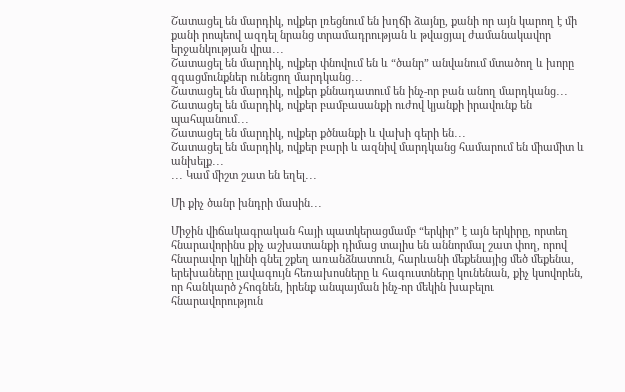Շատացել են մարդիկ, ովքեր լռեցնում են խղճի ձայնը, քանի որ այն կարող է մի քանի րոպեով ազդել նրանց տրամադրության և թվացյալ ժամանակավոր երջանկության վրա․․․
Շատացել են մարդիկ, ովքեր փնովում են և “ծանր” անվանում մտածող և խորը զգացմունքներ ունեցող մարդկանց․․․
Շատացել են մարդիկ, ովքեր քննադատում են ինչ-որ բան անող մարդկանց․․․
Շատացել են մարդիկ, ովքեր բամբասանքի ուժով կյանքի իրավունք են պահպանում․․․
Շատացել են մարդիկ, ովքեր քծնանքի և վախի գերի են․․․
Շատացել են մարդիկ, ովքեր բարի և ազնիվ մարդկանց համարում են միամիտ և անխելք․․․
․․․ Կամ միշտ շատ են եղել․․․

Մի քիչ ծանր խնդրի մասին․․․

Միջին վիճակագրական հայի պատկերացմամբ “երկիր” է այն երկիրը, որտեղ հնարավորինս քիչ աշխատանքի դիմաց տալիս են աննորմալ շատ փող, որով հնարավոր կլինի գնել շքեղ առանձնատուն, հարևանի մեքենայից մեծ մեքենա, երեխաները լավագույն հեռախոսները և հագուստները կունենան, քիչ կսովորեն, որ հանկարծ չհոգնեն, իրենք անպայման ինչ-որ մեկին խաբելու հնարավորություն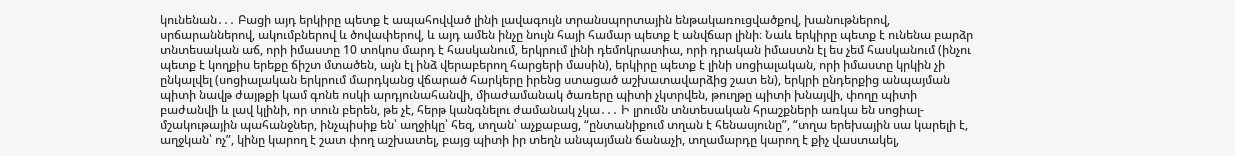կունենան․․․ Բացի այդ երկիրը պետք է ապահովված լինի լավագույն տրանսպորտային ենթակառուցվածքով, խանութներով, սրճարաններով, ակումբներով և ծովափերով, և այդ ամեն ինչը նույն հայի համար պետք է անվճար լինի։ Նաև երկիրը պետք է ունենա բարձր տնտեսական աճ, որի իմաստը 10 տոկոս մարդ է հասկանում, երկրում լինի դեմոկրատիա, որի դրական իմաստն էլ ես չեմ հասկանում (ինչու պետք է կողքիս երեքը ճիշտ մտածեն, այն էլ ինձ վերաբերող հարցերի մասին), երկիրը պետք է լինի սոցիալական, որի իմաստը կրկին չի ընկալվել (սոցիալական երկրում մարդկանց վճարած հարկերը իրենց ստացած աշխատավարձից շատ են), երկրի ընդերքից անպայման պիտի նավթ ժայթքի կամ գոնե ոսկի արդյունահանվի, միաժամանակ ծառերը պիտի չկտրվեն, թուղթը պիտի խնայվի, փողը պիտի բաժանվի և լավ կլինի, որ տուն բերեն, թե չէ, հերթ կանգնելու ժամանակ չկա․․․ Ի լրումն տնտեսական հրաշքների առկա են սոցիալ-մշակութային պահանջներ, ինչպիսիք են՝ աղջիկը՝ հեզ, տղան՝ աչքաբաց, “ընտանիքում տղան է հենասյունը”, “տղա երեխային սա կարելի է, աղջկան՝ ոչ”, կինը կարող է շատ փող աշխատել, բայց պիտի իր տեղն անպայման ճանաչի, տղամարդը կարող է քիչ վաստակել,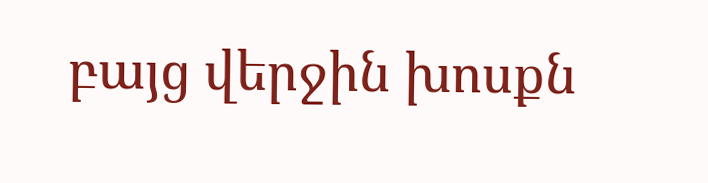բայց վերջին խոսքն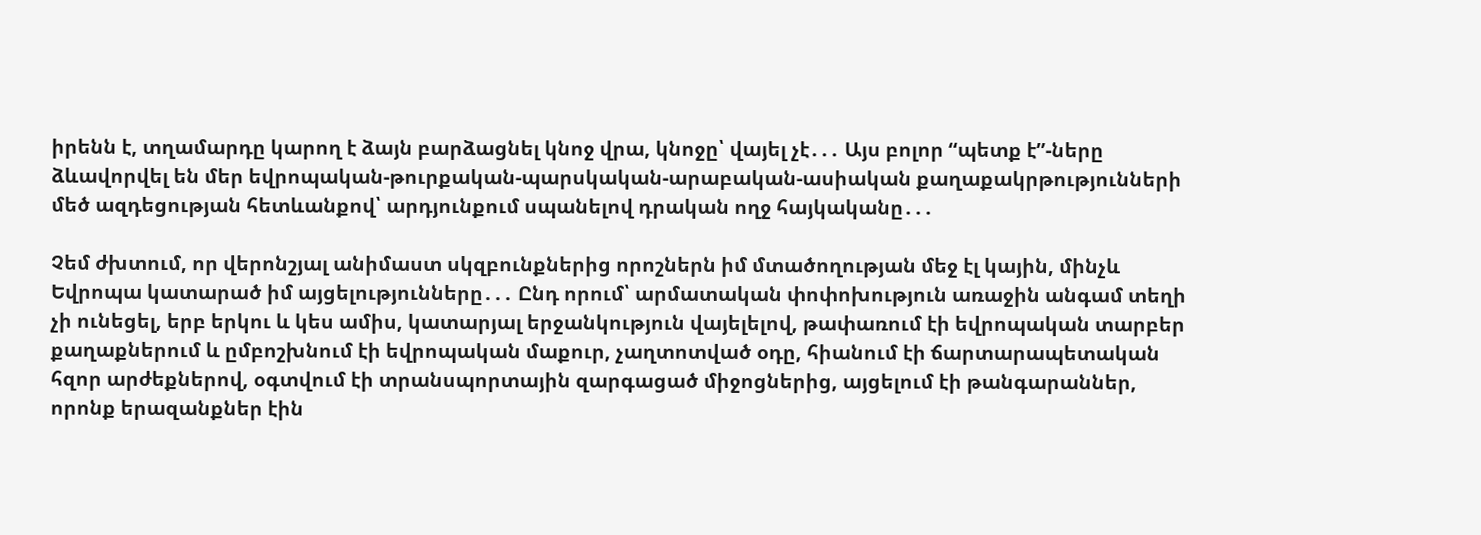իրենն է, տղամարդը կարող է ձայն բարձացնել կնոջ վրա, կնոջը՝ վայել չէ․․․ Այս բոլոր “պետք է”-ները ձևավորվել են մեր եվրոպական-թուրքական-պարսկական-արաբական-ասիական քաղաքակրթությունների մեծ ազդեցության հետևանքով՝ արդյունքում սպանելով դրական ողջ հայկականը․․․

Չեմ ժխտում, որ վերոնշյալ անիմաստ սկզբունքներից որոշներն իմ մտածողության մեջ էլ կային, մինչև Եվրոպա կատարած իմ այցելությունները․․․ Ընդ որում՝ արմատական փոփոխություն առաջին անգամ տեղի չի ունեցել, երբ երկու և կես ամիս, կատարյալ երջանկություն վայելելով, թափառում էի եվրոպական տարբեր քաղաքներում և ըմբոշխնում էի եվրոպական մաքուր, չաղտոտված օդը, հիանում էի ճարտարապետական հզոր արժեքներով, օգտվում էի տրանսպորտային զարգացած միջոցներից, այցելում էի թանգարաններ, որոնք երազանքներ էին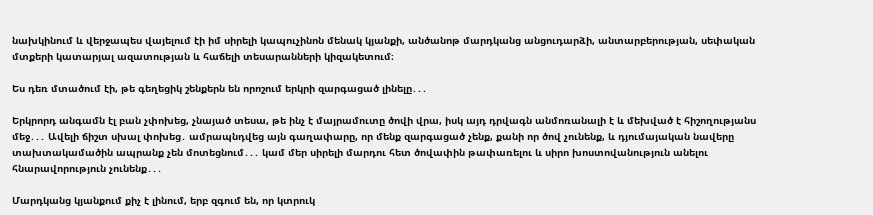նախկինում և վերջապես վայելում էի իմ սիրելի կապուչինոն մենակ կյանքի, անծանոթ մարդկանց անցուդարձի, անտարբերության, սեփական մտքերի կատարյալ ազատության և հաճելի տեսարանների կիզակետում։

Ես դեռ մտածում էի, թե գեղեցիկ շենքերն են որոշում երկրի զարգացած լինելը․․․

Երկրորդ անգամն էլ բան չփոխեց, չնայած տեսա, թե ինչ է մայրամուտը ծովի վրա, իսկ այդ դրվագն անմոռանալի է և մեխված է հիշողությանս մեջ․․․ Ավելի ճիշտ սխալ փոխեց․ ամրապնդվեց այն գաղափարը, որ մենք զարգացած չենք, քանի որ ծով չունենք, և դյումայական նավերը տախտակամածին ապրանք չեն մոտեցնում․․․ կամ մեր սիրելի մարդու հետ ծովափին թափառելու և սիրո խոստովանություն անելու հնարավորություն չունենք․․․

Մարդկանց կյանքում քիչ է լինում, երբ զգում են, որ կտրուկ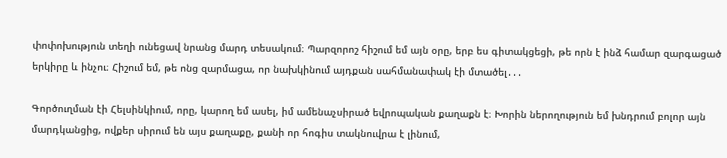փոփոխություն տեղի ունեցավ նրանց մարդ տեսակում։ Պարզորոշ հիշում եմ այն օրը, երբ ես գիտակցեցի, թե որն է ինձ համար զարգացած երկիրը և ինչու։ Հիշում եմ, թե ոնց զարմացա, որ նախկինում այդքան սահմանափակ էի մտածել․․․

Գործուղման էի Հելսինկիում, որը, կարող եմ ասել, իմ ամենաչսիրած եվրոպական քաղաքն է։ Խորին ներողություն եմ խնդրում բոլոր այն մարդկանցից, ովքեր սիրում են այս քաղաքը, քանի որ հոգիս տակնուվրա է լինում,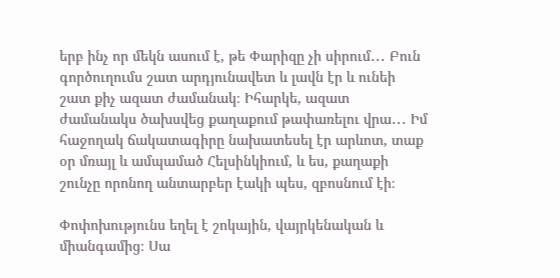երբ ինչ որ մեկն ասում է, թե Փարիզը չի սիրում․․․ Բուն գործուղումս շատ արդյունավետ և լավն էր և ունեի շատ քիչ ազատ ժամանակ։ Իհարկե, ազատ ժամանակս ծախսվեց քաղաքում թափառելու վրա․․․ Իմ հաջողակ ճակատագիրը նախատեսել էր արևոտ, տաք օր մռայլ և ամպամած Հելսինկիում, և ես, քաղաքի շունչը որոնող անտարբեր էակի պես, զբոսնում էի։

Փոփոխությունս եղել է շոկային, վայրկենական և միանգամից։ Սա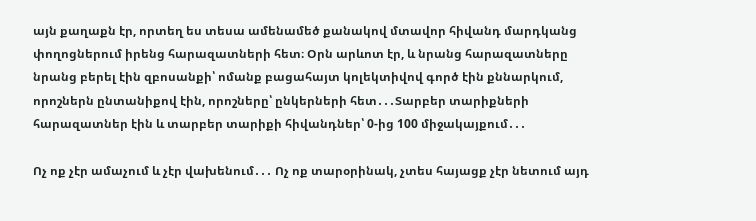այն քաղաքն էր, որտեղ ես տեսա ամենամեծ քանակով մտավոր հիվանդ մարդկանց փողոցներում իրենց հարազատների հետ։ Օրն արևոտ էր, և նրանց հարազատները նրանց բերել էին զբոսանքի՝ ոմանք բացահայտ կոլեկտիվով գործ էին քննարկում, որոշներն ընտանիքով էին, որոշները՝ ընկերների հետ․․․Տարբեր տարիքների հարազատներ էին և տարբեր տարիքի հիվանդներ՝ 0-ից 100 միջակայքում․․․

Ոչ ոք չէր ամաչում և չէր վախենում․․․ Ոչ ոք տարօրինակ, չտես հայացք չէր նետում այդ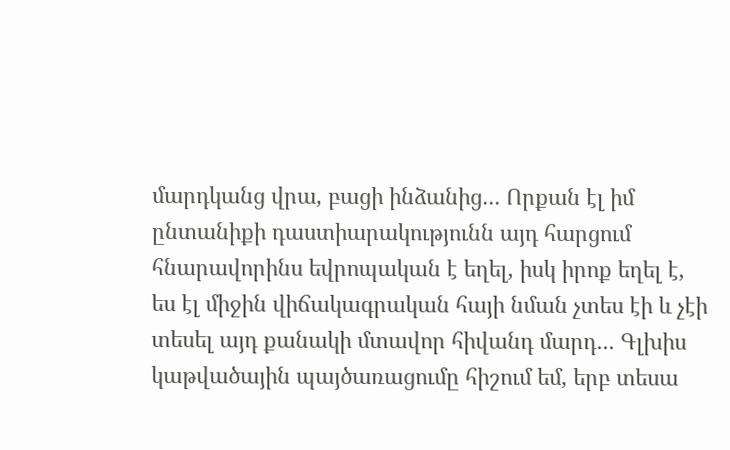մարդկանց վրա, բացի ինձանից․․․ Որքան էլ իմ ընտանիքի դաստիարակությունն այդ հարցում հնարավորինս եվրոպական է եղել, իսկ իրոք եղել է, ես էլ միջին վիճակագրական հայի նման չտես էի և չէի տեսել այդ քանակի մտավոր հիվանդ մարդ․․․ Գլխիս կաթվածային պայծառացումը հիշում եմ, երբ տեսա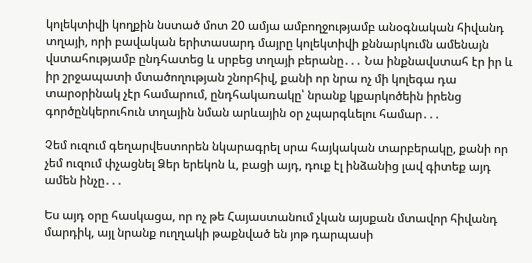կոլեկտիվի կողքին նստած մոտ 20 ամյա ամբողջությամբ անօգնական հիվանդ տղայի, որի բավական երիտասարդ մայրը կոլեկտիվի քննարկումն ամենայն վստահությամբ ընդհատեց և սրբեց տղայի բերանը․․․ Նա ինքնավստահ էր իր և իր շրջապատի մտածողության շնորհիվ, քանի որ նրա ոչ մի կոլեգա դա տարօրինակ չէր համարում, ընդհակառակը՝ նրանք կքարկոծեին իրենց գործընկերուհուն տղային նման արևային օր չպարգևելու համար․․․

Չեմ ուզում գեղարվեստորեն նկարագրել սրա հայկական տարբերակը, քանի որ չեմ ուզում փչացնել Ձեր երեկոն և, բացի այդ, դուք էլ ինձանից լավ գիտեք այդ ամեն ինչը․․․

Ես այդ օրը հասկացա, որ ոչ թե Հայաստանում չկան այսքան մտավոր հիվանդ մարդիկ, այլ նրանք ուղղակի թաքնված են յոթ դարպասի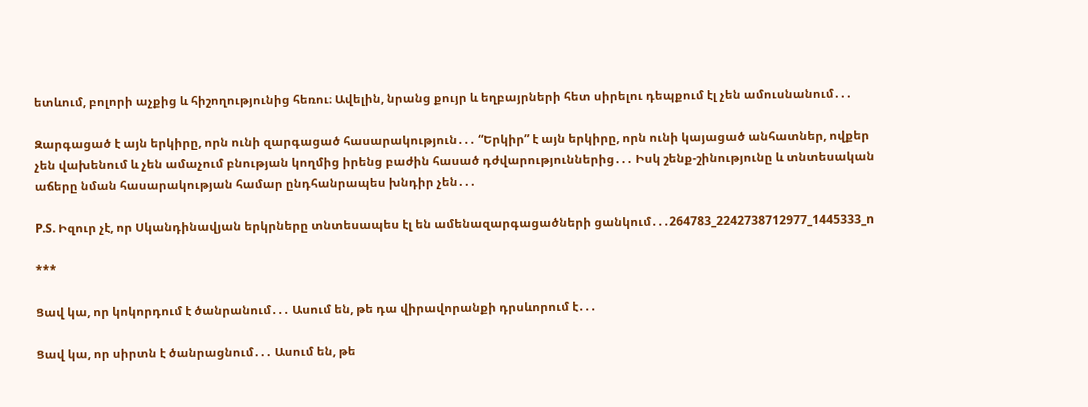ետևում, բոլորի աչքից և հիշողությունից հեռու։ Ավելին, նրանց քույր և եղբայրների հետ սիրելու դեպքում էլ չեն ամուսնանում․․․

Զարգացած է այն երկիրը, որն ունի զարգացած հասարակություն․․․ “Երկիր” է այն երկիրը, որն ունի կայացած անհատներ, ովքեր չեն վախենում և չեն ամաչում բնության կողմից իրենց բաժին հասած դժվարություններից․․․ Իսկ շենք-շինությունը և տնտեսական աճերը նման հասարակության համար ընդհանրապես խնդիր չեն․․․

P.S. Իզուր չէ, որ Սկանդինավյան երկրները տնտեսապես էլ են ամենազարգացածների ցանկում․․․264783_2242738712977_1445333_n

***

Ցավ կա, որ կոկորդում է ծանրանում․․․ Ասում են, թե դա վիրավորանքի դրսևորում է․․․

Ցավ կա, որ սիրտն է ծանրացնում․․․ Ասում են, թե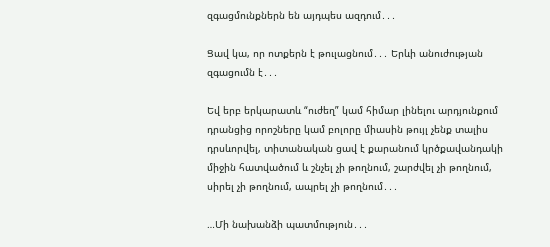զգացմունքներն են այդպես ազդում․․․

Ցավ կա, որ ոտքերն է թուլացնում․․․ Երևի անուժության զգացումն է․․․

Եվ երբ երկարատև “ուժեղ” կամ հիմար լինելու արդյունքում դրանցից որոշները կամ բոլորը միասին թույլ չենք տալիս դրսևորվել, տիտանական ցավ է քարանում կրծքավանդակի միջին հատվածում և շնչել չի թողնում, շարժվել չի թողնում, սիրել չի թողնում, ապրել չի թողնում․․․

…Մի նախանձի պատմություն․․․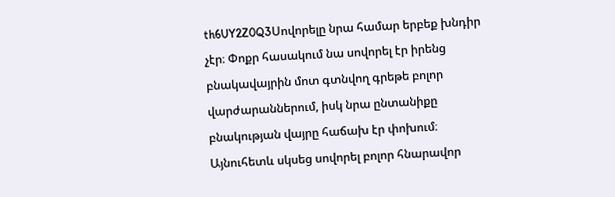th6UY2Z0Q3Սովորելը նրա համար երբեք խնդիր չէր։ Փոքր հասակում նա սովորել էր իրենց բնակավայրին մոտ գտնվող գրեթե բոլոր վարժարաններում, իսկ նրա ընտանիքը բնակության վայրը հաճախ էր փոխում։ Այնուհետև սկսեց սովորել բոլոր հնարավոր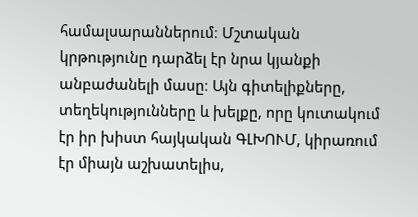համալսարաններում։ Մշտական կրթությունը դարձել էր նրա կյանքի անբաժանելի մասը։ Այն գիտելիքները, տեղեկությունները և խելքը, որը կուտակում էր իր խիստ հայկական ԳԼԽՈՒՄ, կիրառում էր միայն աշխատելիս,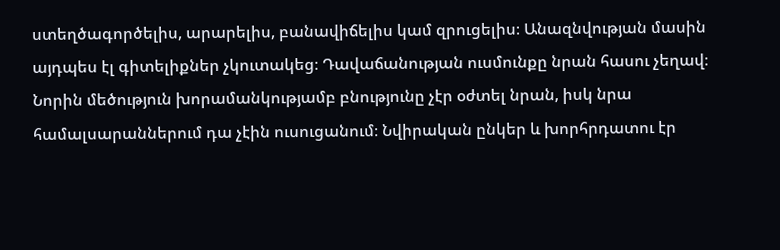ստեղծագործելիս, արարելիս, բանավիճելիս կամ զրուցելիս։ Անազնվության մասին այդպես էլ գիտելիքներ չկուտակեց։ Դավաճանության ուսմունքը նրան հասու չեղավ։ Նորին մեծություն խորամանկությամբ բնությունը չէր օժտել նրան, իսկ նրա համալսարաններում դա չէին ուսուցանում։ Նվիրական ընկեր և խորհրդատու էր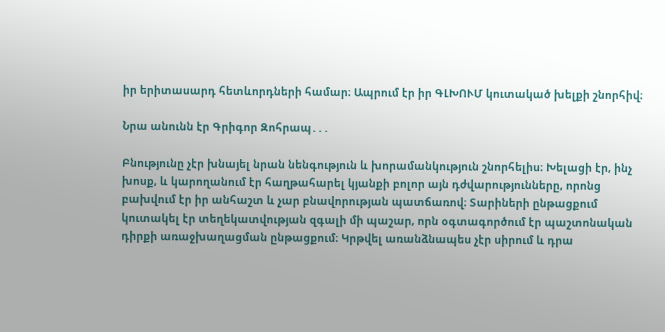իր երիտասարդ հետևորդների համար։ Ապրում էր իր ԳԼԽՈՒՄ կուտակած խելքի շնորհիվ։

Նրա անունն էր Գրիգոր Զոհրապ․․․

Բնությունը չէր խնայել նրան նենգություն և խորամանկություն շնորհելիս։ Խելացի էր, ինչ խոսք, և կարողանում էր հաղթահարել կյանքի բոլոր այն դժվարությունները, որոնց բախվում էր իր անհաշտ և չար բնավորության պատճառով։ Տարիների ընթացքում կուտակել էր տեղեկատվության զգալի մի պաշար, որն օգտագործում էր պաշտոնական դիրքի առաջխաղացման ընթացքում։ Կրթվել առանձնապես չէր սիրում և դրա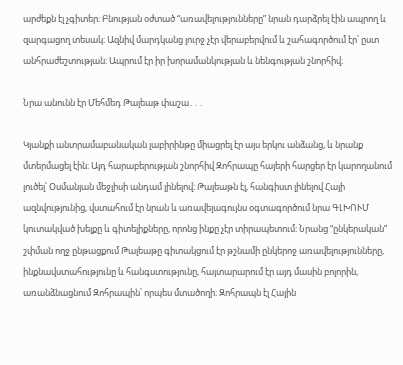արժեքն էլ չգիտեր։ Բնության օժտած “առավելությունները” նրան դարձրել էին ապրող և զարգացող տեսակ։ Ազնիվ մարդկանց լուրջ չէր վերաբերվում և շահագործում էր՝ ըստ անհրաժեշտության։ Ապրում էր իր խորամանկության և նենգության շնորհիվ։

Նրա անունն էր Մեհմեդ Թալեաթ փաշա․․․

Կյանքի անտրամաբանական լաբիրինթը միացրել էր այս երկու անձանց, և նրանք մտերմացել էին։ Այդ հարաբերության շնորհիվ Զոհրապը հայերի հարցեր էր կարողանում լուծել՝ Օսմանյան մեջլիսի անդամ լինելով։ Թալեաթն էլ, հանգիստ լինելով Հայի ազնվությունից, վստահում էր նրան և առավելագույնս օգտագործում նրա ԳԼԽՈՒՄ կուտակված խելքը և գիտելիքները, որոնց ինքը չէր տիրապետում։ Նրանց “ընկերական” շփման ողջ ընթացքում Թալեաթը գիտակցում էր թշնամի ընկերոջ առավելությունները, ինքնավստահությունը և հանգստությունը, հայտարարում էր այդ մասին բոլորին, առանձնացնում Զոհրապին՝ որպես մտածողի։ Զոհրապն էլ Հային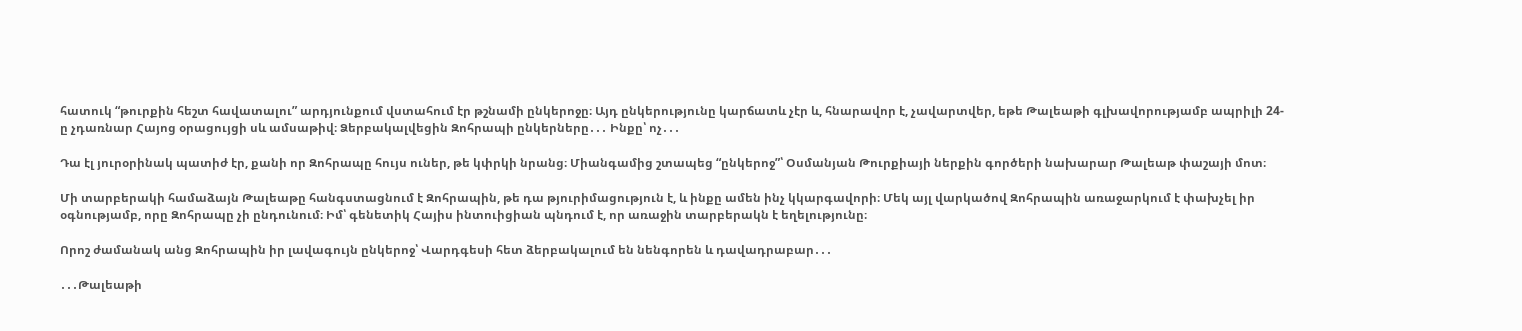հատուկ “թուրքին հեշտ հավատալու” արդյունքում վստահում էր թշնամի ընկերոջը։ Այդ ընկերությունը կարճատև չէր և, հնարավոր է, չավարտվեր, եթե Թալեաթի գլխավորությամբ ապրիլի 24-ը չդառնար Հայոց օրացույցի սև ամսաթիվ։ Ձերբակալվեցին Զոհրապի ընկերները․․․ Ինքը՝ ոչ․․․

Դա էլ յուրօրինակ պատիժ էր, քանի որ Զոհրապը հույս ուներ, թե կփրկի նրանց։ Միանգամից շտապեց “ընկերոջ”՝ Օսմանյան Թուրքիայի ներքին գործերի նախարար Թալեաթ փաշայի մոտ։

Մի տարբերակի համաձայն Թալեաթը հանգստացնում է Զոհրապին, թե դա թյուրիմացություն է, և ինքը ամեն ինչ կկարգավորի։ Մեկ այլ վարկածով Զոհրապին առաջարկում է փախչել իր օգնությամբ, որը Զոհրապը չի ընդունում։ Իմ՝ գենետիկ Հայիս ինտուիցիան պնդում է, որ առաջին տարբերակն է եղելությունը։

Որոշ ժամանակ անց Զոհրապին իր լավագույն ընկերոջ՝ Վարդգեսի հետ ձերբակալում են նենգորեն և դավադրաբար․․․

․․․Թալեաթի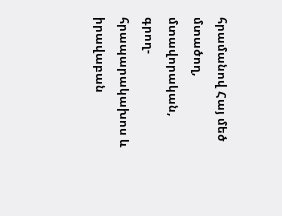հրամանով Հայ մեծ մտածող, մտավորական, գրող-հրապարակախոս և իրավաբան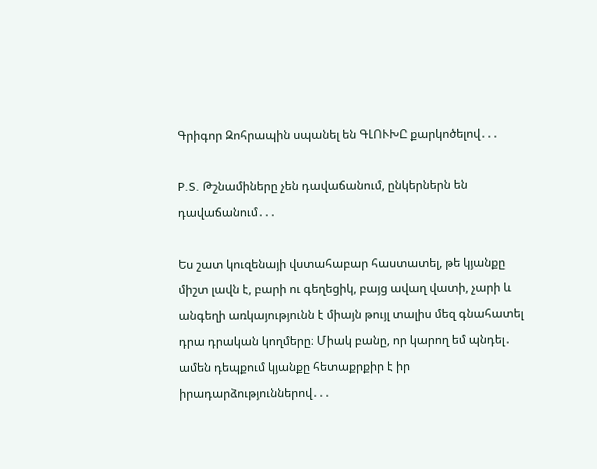Գրիգոր Զոհրապին սպանել են ԳԼՈՒԽԸ քարկոծելով․․․

P.S. Թշնամիները չեն դավաճանում, ընկերներն են դավաճանում․․․

Ես շատ կուզենայի վստահաբար հաստատել, թե կյանքը միշտ լավն է, բարի ու գեղեցիկ, բայց ավաղ վատի, չարի և անգեղի առկայությունն է միայն թույլ տալիս մեզ գնահատել դրա դրական կողմերը։ Միակ բանը, որ կարող եմ պնդել․ ամեն դեպքում կյանքը հետաքրքիր է իր իրադարձություններով․․․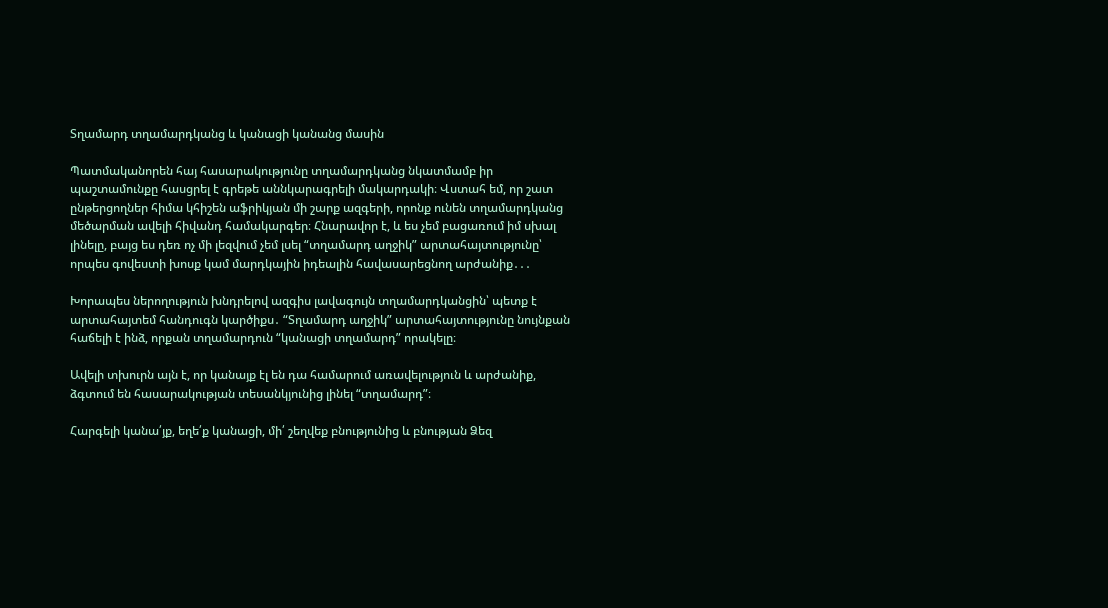Տղամարդ տղամարդկանց և կանացի կանանց մասին

Պատմականորեն հայ հասարակությունը տղամարդկանց նկատմամբ իր պաշտամունքը հասցրել է գրեթե աննկարագրելի մակարդակի։ Վստահ եմ, որ շատ ընթերցողներ հիմա կհիշեն աֆրիկյան մի շարք ազգերի, որոնք ունեն տղամարդկանց մեծարման ավելի հիվանդ համակարգեր։ Հնարավոր է, և ես չեմ բացառում իմ սխալ լինելը, բայց ես դեռ ոչ մի լեզվում չեմ լսել “տղամարդ աղջիկ” արտահայտությունը՝ որպես գովեստի խոսք կամ մարդկային իդեալին հավասարեցնող արժանիք․․․

Խորապես ներողություն խնդրելով ազգիս լավագույն տղամարդկանցին՝ պետք է արտահայտեմ հանդուգն կարծիքս․ “Տղամարդ աղջիկ” արտահայտությունը նույնքան հաճելի է ինձ, որքան տղամարդուն “կանացի տղամարդ” որակելը։

Ավելի տխուրն այն է, որ կանայք էլ են դա համարում առավելություն և արժանիք, ձգտում են հասարակության տեսանկյունից լինել “տղամարդ”։

Հարգելի կանա՛յք, եղե՛ք կանացի, մի՛ շեղվեք բնությունից և բնության Ձեզ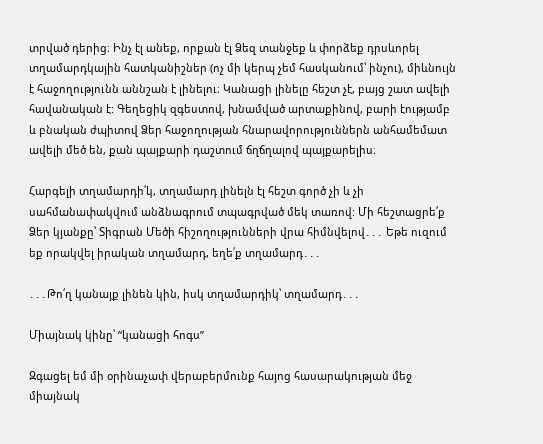տրված դերից։ Ինչ էլ անեք, որքան էլ Ձեզ տանջեք և փորձեք դրսևորել տղամարդկային հատկանիշներ (ոչ մի կերպ չեմ հասկանում՝ ինչու), միևնույն է հաջողությունն աննշան է լինելու։ Կանացի լինելը հեշտ չէ, բայց շատ ավելի հավանական է: Գեղեցիկ զգեստով, խնամված արտաքինով, բարի էությամբ և բնական ժպիտով Ձեր հաջողության հնարավորություններն անհամեմատ ավելի մեծ են, քան պայքարի դաշտում ճղճղալով պայքարելիս։

Հարգելի տղամարդի՛կ, տղամարդ լինելն էլ հեշտ գործ չի և չի սահմանափակվում անձնագրում տպագրված մեկ տառով: Մի հեշտացրե՛ք Ձեր կյանքը՝ Տիգրան Մեծի հիշողությունների վրա հիմնվելով․․․ Եթե ուզում եք որակվել իրական տղամարդ, եղե՛ք տղամարդ․․․

․․․Թո՛ղ կանայք լինեն կին, իսկ տղամարդիկ՝ տղամարդ․․․

Միայնակ կինը՝ “կանացի հոգս”

Զգացել եմ մի օրինաչափ վերաբերմունք հայոց հասարակության մեջ միայնակ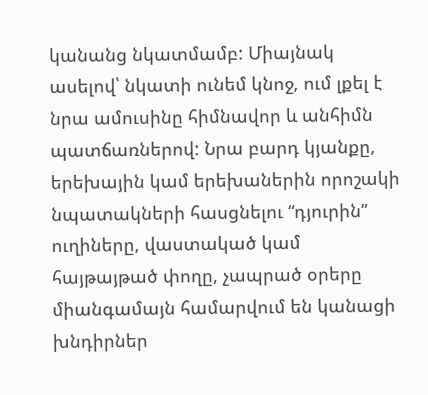կանանց նկատմամբ: Միայնակ ասելով՝ նկատի ունեմ կնոջ, ում լքել է նրա ամուսինը հիմնավոր և անհիմն պատճառներով: Նրա բարդ կյանքը, երեխային կամ երեխաներին որոշակի նպատակների հասցնելու “դյուրին” ուղիները, վաստակած կամ հայթայթած փողը, չապրած օրերը միանգամայն համարվում են կանացի խնդիրներ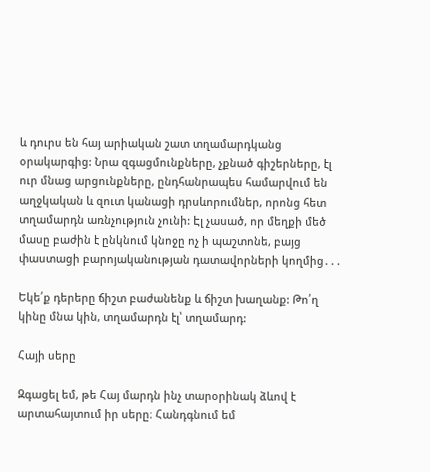և դուրս են հայ արիական շատ տղամարդկանց օրակարգից: Նրա զգացմունքները, չքնած գիշերները, էլ ուր մնաց արցունքները, ընդհանրապես համարվում են աղջկական և զուտ կանացի դրսևորումներ, որոնց հետ տղամարդն առնչություն չունի: Էլ չասած, որ մեղքի մեծ մասը բաժին է ընկնում կնոջը ոչ ի պաշտոնե, բայց փաստացի բարոյականության դատավորների կողմից․․․

Եկե՛ք դերերը ճիշտ բաժանենք և ճիշտ խաղանք: Թո՛ղ կինը մնա կին, տղամարդն էլ՝ տղամարդ:

Հայի սերը

Զգացել եմ, թե Հայ մարդն ինչ տարօրինակ ձևով է արտահայտում իր սերը։ Հանդգնում եմ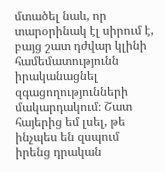մտածել նաև, որ տարօրինակ էլ սիրում է, բայց շատ դժվար կլինի համեմատությունն իրականացնել զգացողությունների մակարդակում։ Շատ հայերից եմ լսել, թե ինչպես են զսպում իրենց դրական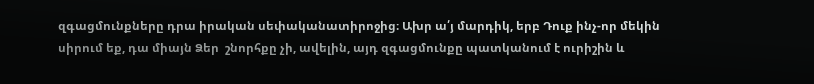զգացմունքները դրա իրական սեփականատիրոջից։ Ախր ա՛յ մարդիկ, երբ Դուք ինչ-որ մեկին սիրում եք, դա միայն Ձեր  շնորհքը չի, ավելին, այդ զգացմունքը պատկանում է ուրիշին և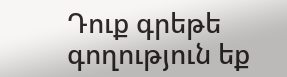Դուք գրեթե գողություն եք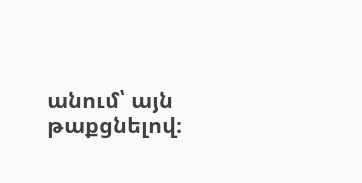անում՝ այն թաքցնելով։